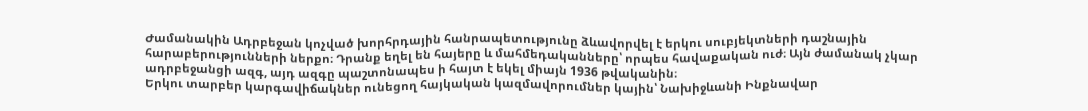Ժամանակին Ադրբեջան կոչված խորհրդային հանրապետությունը ձևավորվել է երկու սուբյեկտների դաշնային հարաբերությունների ներքո։ Դրանք եղել են հայերը և մահմեդականները՝ որպես հավաքական ուժ։ Այն ժամանակ չկար ադրբեջանցի ազգ, այդ ազգը պաշտոնապես ի հայտ է եկել միայն 1936 թվականին։
Երկու տարբեր կարգավիճակներ ունեցող հայկական կազմավորումներ կային՝ Նախիջևանի Ինքնավար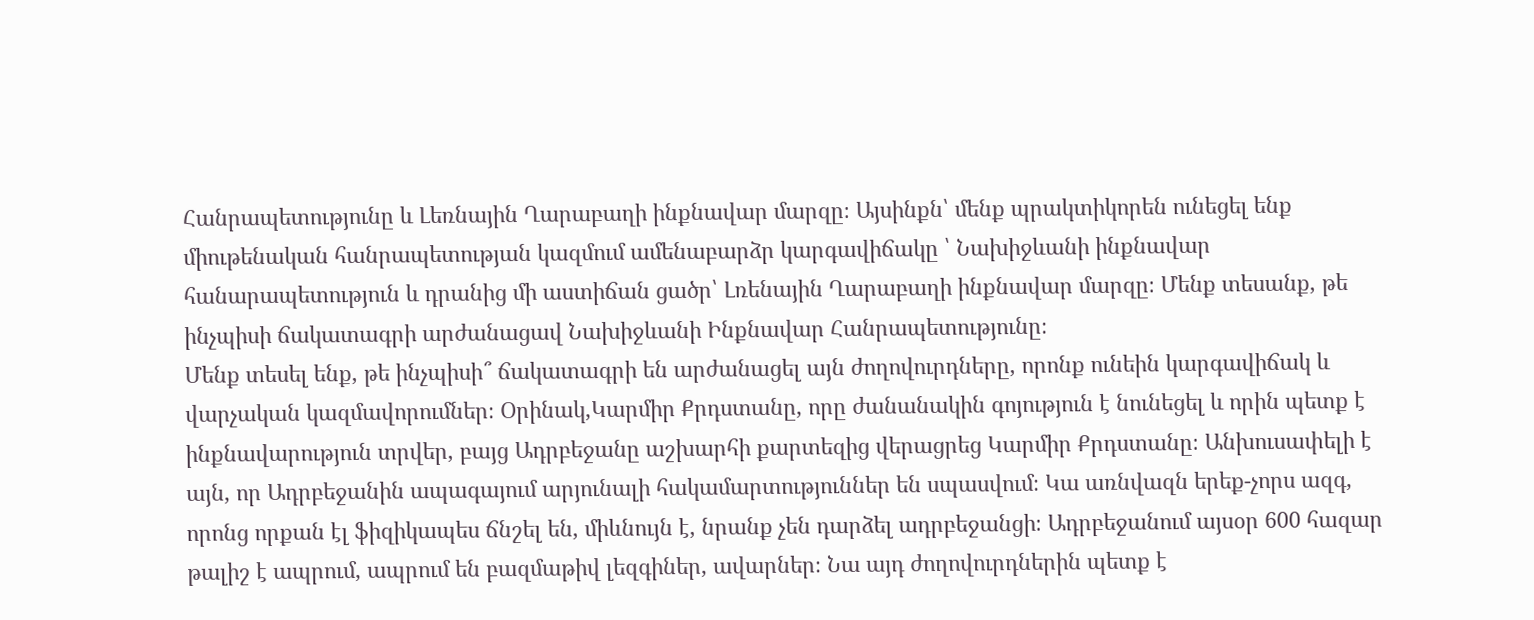Հանրապետությունը և Լեռնային Ղարաբաղի ինքնավար մարզը։ Այսինքն՝ մենք պրակտիկորեն ունեցել ենք միութենական հանրապետության կազմում ամենաբարձր կարգավիճակը ՝ Նախիջևանի ինքնավար հանարապետություն և դրանից մի աստիճան ցածր՝ Լռենային Ղարաբաղի ինքնավար մարզը։ Մենք տեսանք, թե ինչպիսի ճակատագրի արժանացավ Նախիջևանի Ինքնավար Հանրապետությունը։
Մենք տեսել ենք, թե ինչպիսի՞ ճակատագրի են արժանացել այն ժողովուրդները, որոնք ունեին կարգավիճակ և վարչական կազմավորումներ։ Օրինակ,Կարմիր Քրդստանը, որը ժանանակին գոյություն է նունեցել և որին պետք է ինքնավարություն տրվեր, բայց Ադրբեջանը աշխարհի քարտեզից վերացրեց Կարմիր Քրդստանը։ Անխուսափելի է այն, որ Ադրբեջանին ապագայում արյունալի հակամարտություններ են սպասվում։ Կա առնվազն երեք-չորս ազգ, որոնց որքան էլ ֆիզիկապես ճնշել են, միևնույն է, նրանք չեն դարձել ադրբեջանցի։ Ադրբեջանում այսօր 600 հազար թալիշ է ապրում, ապրում են բազմաթիվ լեզգիներ, ավարներ։ Նա այդ ժողովուրդներին պետք է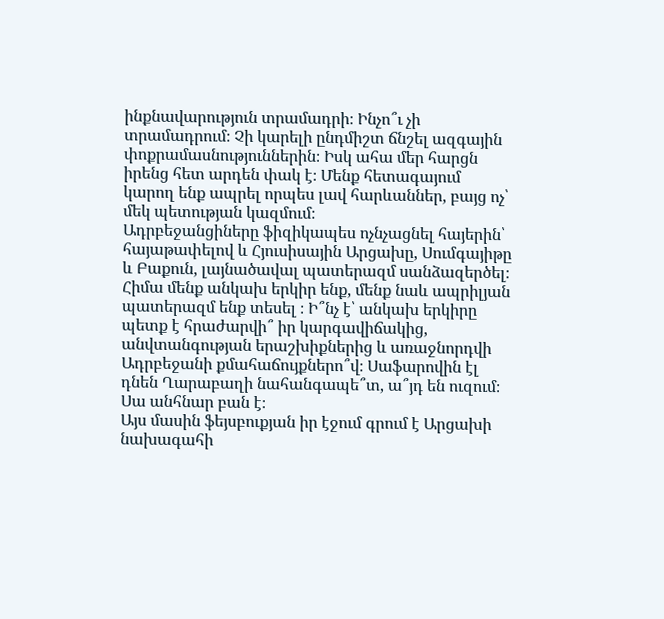ինքնավարություն տրամադրի։ Ինչո՞ւ չի տրամադրում։ Չի կարելի ընդմիշտ ճնշել ազգային փոքրամասնություններին։ Իսկ ահա մեր հարցն իրենց հետ արդեն փակ է։ Մենք հետագայում կարող ենք ապրել որպես լավ հարևաններ, բայց ոչ՝ մեկ պետության կազմում։
Ադրբեջանցիները ֆիզիկապես ոչնչացնել հայերին՝ հայաթափելով և Հյուսիսային Արցախը, Սումգայիթը և Բաքուն, լայնածավալ պատերազմ սանձազերծել։ Հիմա մենք անկախ երկիր ենք, մենք նաև ապրիլյան պատերազմ ենք տեսել ։ Ի՞նչ է՝ անկախ երկիրը պետք է հրաժարվի՞ իր կարգավիճակից, անվտանգության երաշխիքներից և առաջնորդվի Ադրբեջանի քմահաճույքներո՞վ։ Սաֆարովին էլ դնեն Ղարաբաղի նահանգապե՞տ, ա՞յդ են ուզում։ Սա անհնար բան է։
Այս մասին ֆեյսբուքյան իր էջում գրում է Արցախի նախագահի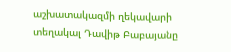աշխատակազմի ղեկավարի տեղակալ Դավիթ Բաբայանը